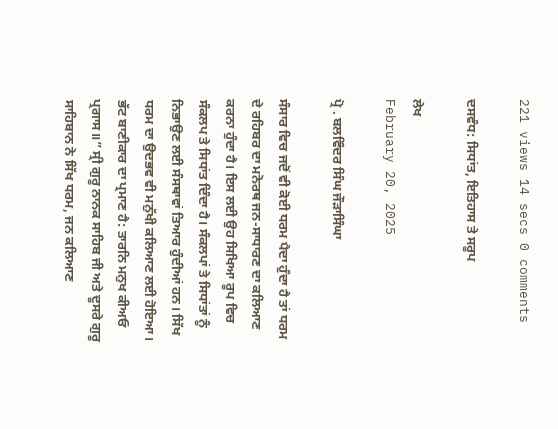221 views 14 secs 0 comments

ਦਸਵੰਧ: ਸਿਧਾਂਤ, ਇਤਿਹਾਸ ਤੇ ਸਰੂਪ

ਲੇਖ
February 20, 2025

ਪ੍ਰੋ . ਬਲਵਿੰਦਰ ਸਿੰਘ ਜੌੜਾਸਿੰਘਾ

ਸੰਸਾਰ ਵਿਚ ਜਦੋਂ ਵੀ ਕੋਈ ਧਰਮ ਪੈਦਾ ਹੁੰਦਾ ਹੈ ਤਾਂ ਧਰਮ ਦੇ ਰਹਿਬਰ ਦਾ ਮਨੋਰਥ ਜਨ-ਸਾਧਾਰਣ ਦਾ ਕਲਿਆਣ ਕਰਨਾ ਹੁੰਦਾ ਹੈ। ਇਸ ਲਈ ਉਹ ਸਿਖਿਆ ਰੂਪ ਵਿਚ ਸੰਕਲਪ ਤੇ ਸਿਧਾਂਤ ਦਿੰਦਾ ਹੈ। ਸੰਕਲਪਾਂ ਤੇ ਸਿਧਾਂਤਾਂ ਨੂੰ ਨਿਭਾਉਣ ਲਈ ਸੰਸਥਾਵਾਂ ਤਿਆਰ ਹੁੰਦੀਆਂ ਹਨ। ਸਿੱਖ ਧਰਮ ਦਾ ਉਦਭਵ ਵੀ ਮਨੁੱਖੀ ਕਲਿਆਣ ਲਈ ਹੋਇਆ। ਭੱਟ ਬਾਣੀਕਾਰ ਦਾ ਪ੍ਰਮਾਣ ਹੈ: ਤਾਰਨਿ ਮਨੁਖ ਕੀਅਓ ਪ੍ਰਗਾਸ॥” ਸ੍ਰੀ ਗੁਰੂ ਨਾਨਕ ਸਾਹਿਬ ਜੀ ਅਤੇ ਦੂਸਰੇ ਗੁਰੂ ਸਾਹਿਬਾਨ ਨੇ ਸਿੱਖ ਧਰਮ, ਜਨ ਕਲਿਆਣ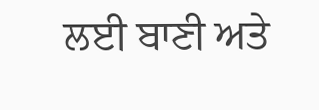ਲਈ ਬਾਣੀ ਅਤੇ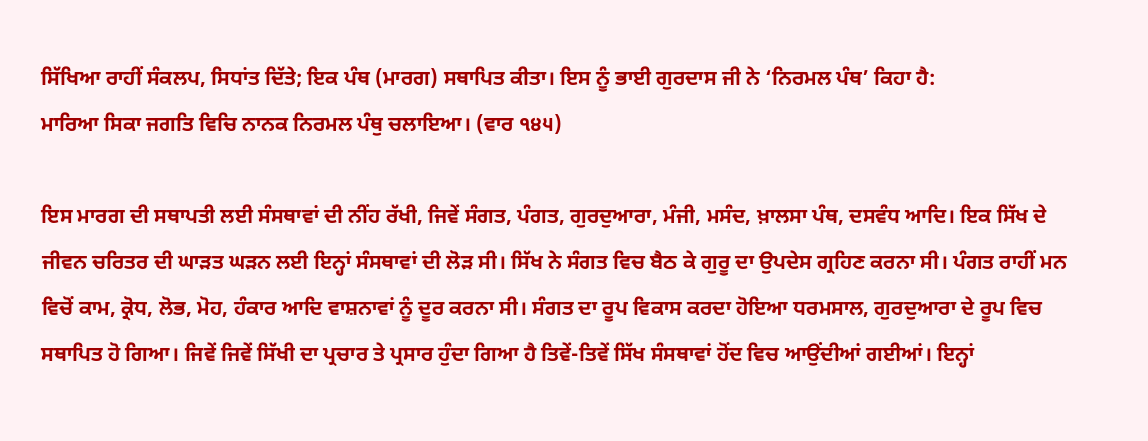ਸਿੱਖਿਆ ਰਾਹੀਂ ਸੰਕਲਪ, ਸਿਧਾਂਤ ਦਿੱਤੇ; ਇਕ ਪੰਥ (ਮਾਰਗ) ਸਥਾਪਿਤ ਕੀਤਾ। ਇਸ ਨੂੰ ਭਾਈ ਗੁਰਦਾਸ ਜੀ ਨੇ ‘ਨਿਰਮਲ ਪੰਥ’ ਕਿਹਾ ਹੈ:
ਮਾਰਿਆ ਸਿਕਾ ਜਗਤਿ ਵਿਚਿ ਨਾਨਕ ਨਿਰਮਲ ਪੰਥੁ ਚਲਾਇਆ। (ਵਾਰ ੧੪੫)

ਇਸ ਮਾਰਗ ਦੀ ਸਥਾਪਤੀ ਲਈ ਸੰਸਥਾਵਾਂ ਦੀ ਨੀਂਹ ਰੱਖੀ, ਜਿਵੇਂ ਸੰਗਤ, ਪੰਗਤ, ਗੁਰਦੁਆਰਾ, ਮੰਜੀ, ਮਸੰਦ, ਖ਼ਾਲਸਾ ਪੰਥ, ਦਸਵੰਧ ਆਦਿ। ਇਕ ਸਿੱਖ ਦੇ ਜੀਵਨ ਚਰਿਤਰ ਦੀ ਘਾੜਤ ਘੜਨ ਲਈ ਇਨ੍ਹਾਂ ਸੰਸਥਾਵਾਂ ਦੀ ਲੋੜ ਸੀ। ਸਿੱਖ ਨੇ ਸੰਗਤ ਵਿਚ ਬੈਠ ਕੇ ਗੁਰੂ ਦਾ ਉਪਦੇਸ ਗ੍ਰਹਿਣ ਕਰਨਾ ਸੀ। ਪੰਗਤ ਰਾਹੀਂ ਮਨ ਵਿਚੋਂ ਕਾਮ, ਕ੍ਰੋਧ, ਲੋਭ, ਮੋਹ, ਹੰਕਾਰ ਆਦਿ ਵਾਸ਼ਨਾਵਾਂ ਨੂੰ ਦੂਰ ਕਰਨਾ ਸੀ। ਸੰਗਤ ਦਾ ਰੂਪ ਵਿਕਾਸ ਕਰਦਾ ਹੋਇਆ ਧਰਮਸਾਲ, ਗੁਰਦੁਆਰਾ ਦੇ ਰੂਪ ਵਿਚ ਸਥਾਪਿਤ ਹੋ ਗਿਆ। ਜਿਵੇਂ ਜਿਵੇਂ ਸਿੱਖੀ ਦਾ ਪ੍ਰਚਾਰ ਤੇ ਪ੍ਰਸਾਰ ਹੁੰਦਾ ਗਿਆ ਹੈ ਤਿਵੇਂ-ਤਿਵੇਂ ਸਿੱਖ ਸੰਸਥਾਵਾਂ ਹੋਂਦ ਵਿਚ ਆਉਂਦੀਆਂ ਗਈਆਂ। ਇਨ੍ਹਾਂ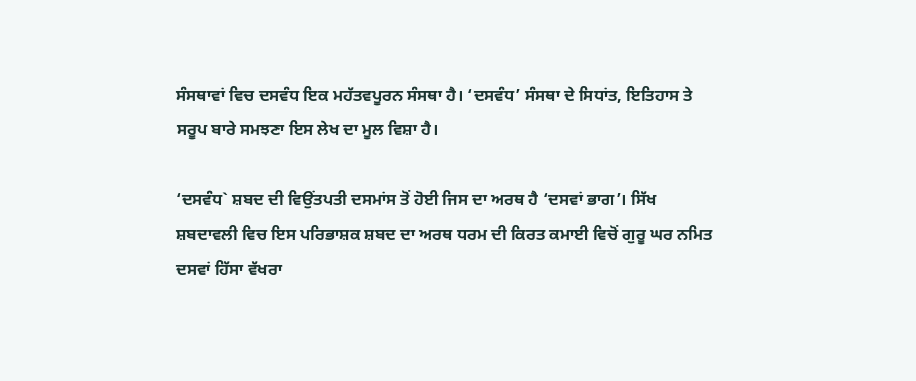ਸੰਸਥਾਵਾਂ ਵਿਚ ਦਸਵੰਧ ਇਕ ਮਹੱਤਵਪੂਰਨ ਸੰਸਥਾ ਹੈ। ‘ਦਸਵੰਧ’ ਸੰਸਥਾ ਦੇ ਸਿਧਾਂਤ, ਇਤਿਹਾਸ ਤੇ ਸਰੂਪ ਬਾਰੇ ਸਮਝਣਾ ਇਸ ਲੇਖ ਦਾ ਮੂਲ ਵਿਸ਼ਾ ਹੈ।

‘ਦਸਵੰਧ` ਸ਼ਬਦ ਦੀ ਵਿਉਂਤਪਤੀ ਦਸਮਾਂਸ ਤੋਂ ਹੋਈ ਜਿਸ ਦਾ ਅਰਥ ਹੈ ‘ਦਸਵਾਂ ਭਾਗ’। ਸਿੱਖ ਸ਼ਬਦਾਵਲੀ ਵਿਚ ਇਸ ਪਰਿਭਾਸ਼ਕ ਸ਼ਬਦ ਦਾ ਅਰਥ ਧਰਮ ਦੀ ਕਿਰਤ ਕਮਾਈ ਵਿਚੋਂ ਗੁਰੂ ਘਰ ਨਮਿਤ ਦਸਵਾਂ ਹਿੱਸਾ ਵੱਖਰਾ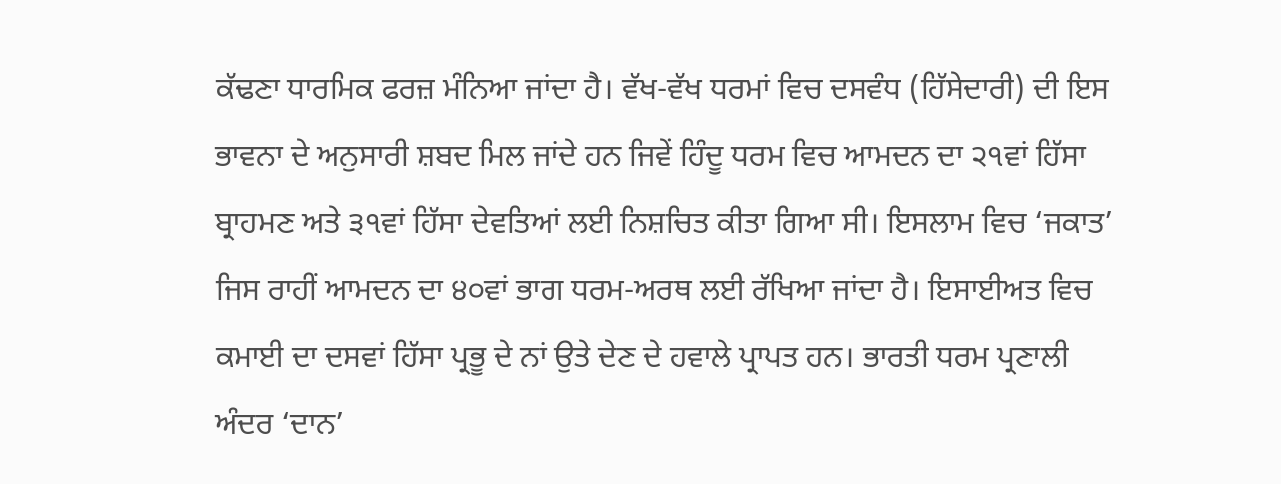ਕੱਢਣਾ ਧਾਰਮਿਕ ਫਰਜ਼ ਮੰਨਿਆ ਜਾਂਦਾ ਹੈ। ਵੱਖ-ਵੱਖ ਧਰਮਾਂ ਵਿਚ ਦਸਵੰਧ (ਹਿੱਸੇਦਾਰੀ) ਦੀ ਇਸ ਭਾਵਨਾ ਦੇ ਅਨੁਸਾਰੀ ਸ਼ਬਦ ਮਿਲ ਜਾਂਦੇ ਹਨ ਜਿਵੇਂ ਹਿੰਦੂ ਧਰਮ ਵਿਚ ਆਮਦਨ ਦਾ ੨੧ਵਾਂ ਹਿੱਸਾ ਬ੍ਰਾਹਮਣ ਅਤੇ ੩੧ਵਾਂ ਹਿੱਸਾ ਦੇਵਤਿਆਂ ਲਈ ਨਿਸ਼ਚਿਤ ਕੀਤਾ ਗਿਆ ਸੀ। ਇਸਲਾਮ ਵਿਚ ‘ਜਕਾਤ’ ਜਿਸ ਰਾਹੀਂ ਆਮਦਨ ਦਾ ੪੦ਵਾਂ ਭਾਗ ਧਰਮ-ਅਰਥ ਲਈ ਰੱਖਿਆ ਜਾਂਦਾ ਹੈ। ਇਸਾਈਅਤ ਵਿਚ ਕਮਾਈ ਦਾ ਦਸਵਾਂ ਹਿੱਸਾ ਪ੍ਰਭੂ ਦੇ ਨਾਂ ਉਤੇ ਦੇਣ ਦੇ ਹਵਾਲੇ ਪ੍ਰਾਪਤ ਹਨ। ਭਾਰਤੀ ਧਰਮ ਪ੍ਰਣਾਲੀ ਅੰਦਰ ‘ਦਾਨ’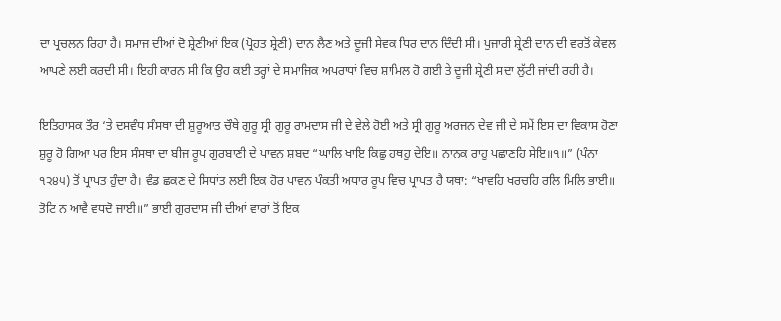ਦਾ ਪ੍ਰਚਲਨ ਰਿਹਾ ਹੈ। ਸਮਾਜ ਦੀਆਂ ਦੋ ਸ਼੍ਰੇਣੀਆਂ ਇਕ (ਪ੍ਰੋਹਤ ਸ਼੍ਰੇਣੀ) ਦਾਨ ਲੈਣ ਅਤੇ ਦੂਜੀ ਸੇਵਕ ਧਿਰ ਦਾਨ ਦਿੰਦੀ ਸੀ। ਪੁਜਾਰੀ ਸ਼੍ਰੇਣੀ ਦਾਨ ਦੀ ਵਰਤੋਂ ਕੇਵਲ ਆਪਣੇ ਲਈ ਕਰਦੀ ਸੀ। ਇਹੀ ਕਾਰਨ ਸੀ ਕਿ ਉਹ ਕਈ ਤਰ੍ਹਾਂ ਦੇ ਸਮਾਜਿਕ ਅਪਰਾਧਾਂ ਵਿਚ ਸ਼ਾਮਿਲ ਹੋ ਗਈ ਤੇ ਦੂਜੀ ਸ਼੍ਰੇਣੀ ਸਦਾ ਲੁੱਟੀ ਜਾਂਦੀ ਰਹੀ ਹੈ।

ਇਤਿਹਾਸਕ ਤੌਰ ‘ਤੇ ਦਸਵੰਧ ਸੰਸਥਾ ਦੀ ਸ਼ੁਰੂਆਤ ਚੌਥੇ ਗੁਰੂ ਸ੍ਰੀ ਗੁਰੂ ਰਾਮਦਾਸ ਜੀ ਦੇ ਵੇਲੇ ਹੋਈ ਅਤੇ ਸ੍ਰੀ ਗੁਰੂ ਅਰਜਨ ਦੇਵ ਜੀ ਦੇ ਸਮੇਂ ਇਸ ਦਾ ਵਿਕਾਸ ਹੋਣਾ ਸ਼ੁਰੂ ਹੋ ਗਿਆ ਪਰ ਇਸ ਸੰਸਥਾ ਦਾ ਬੀਜ ਰੂਪ ਗੁਰਬਾਣੀ ਦੇ ਪਾਵਨ ਸ਼ਬਦ “ਘਾਲਿ ਖਾਇ ਕਿਛੁ ਹਥਹੁ ਦੇਇ॥ ਨਾਨਕ ਰਾਹੁ ਪਛਾਣਹਿ ਸੇਇ॥੧॥” (ਪੰਨਾ ੧੨੪੫) ਤੋਂ ਪ੍ਰਾਪਤ ਹੁੰਦਾ ਹੈ। ਵੰਡ ਛਕਣ ਦੇ ਸਿਧਾਂਤ ਲਈ ਇਕ ਹੋਰ ਪਾਵਨ ਪੰਕਤੀ ਅਧਾਰ ਰੂਪ ਵਿਚ ਪ੍ਰਾਪਤ ਹੈ ਯਥਾ: “ਖਾਵਹਿ ਖਰਚਹਿ ਰਲਿ ਮਿਲਿ ਭਾਈ॥ ਤੋਟਿ ਨ ਆਵੈ ਵਧਦੋ ਜਾਈ॥” ਭਾਈ ਗੁਰਦਾਸ ਜੀ ਦੀਆਂ ਵਾਰਾਂ ਤੋਂ ਇਕ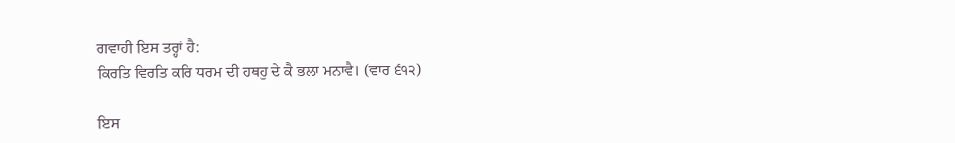ਗਵਾਹੀ ਇਸ ਤਰ੍ਹਾਂ ਹੈ:
ਕਿਰਤਿ ਵਿਰਤਿ ਕਰਿ ਧਰਮ ਦੀ ਹਥਹੁ ਦੇ ਕੈ ਭਲਾ ਮਨਾਵੈ। (ਵਾਰ ੬੧੨)

ਇਸ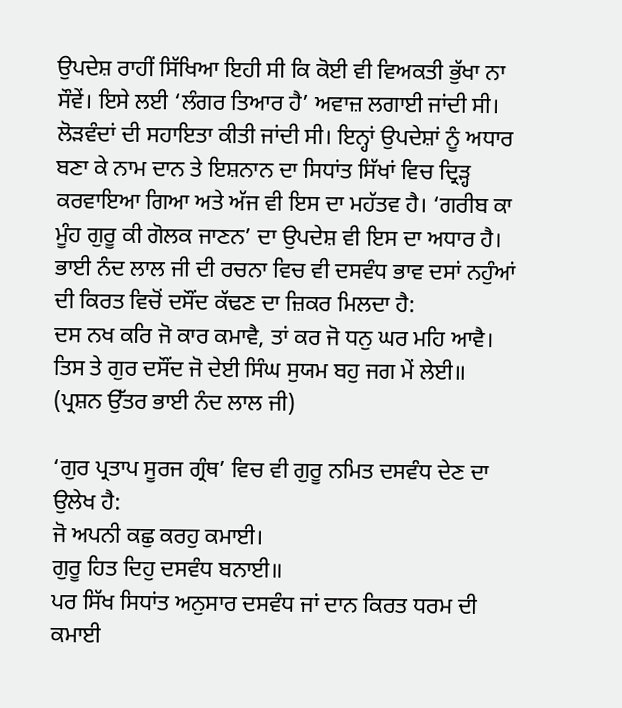ਉਪਦੇਸ਼ ਰਾਹੀਂ ਸਿੱਖਿਆ ਇਹੀ ਸੀ ਕਿ ਕੋਈ ਵੀ ਵਿਅਕਤੀ ਭੁੱਖਾ ਨਾ ਸੌਵੇਂ। ਇਸੇ ਲਈ ‘ਲੰਗਰ ਤਿਆਰ ਹੈ’ ਅਵਾਜ਼ ਲਗਾਈ ਜਾਂਦੀ ਸੀ। ਲੋੜਵੰਦਾਂ ਦੀ ਸਹਾਇਤਾ ਕੀਤੀ ਜਾਂਦੀ ਸੀ। ਇਨ੍ਹਾਂ ਉਪਦੇਸ਼ਾਂ ਨੂੰ ਅਧਾਰ ਬਣਾ ਕੇ ਨਾਮ ਦਾਨ ਤੇ ਇਸ਼ਨਾਨ ਦਾ ਸਿਧਾਂਤ ਸਿੱਖਾਂ ਵਿਚ ਦ੍ਰਿੜ੍ਹ ਕਰਵਾਇਆ ਗਿਆ ਅਤੇ ਅੱਜ ਵੀ ਇਸ ਦਾ ਮਹੱਤਵ ਹੈ। ‘ਗਰੀਬ ਕਾ ਮੂੰਹ ਗੁਰੂ ਕੀ ਗੋਲਕ ਜਾਣਨ’ ਦਾ ਉਪਦੇਸ਼ ਵੀ ਇਸ ਦਾ ਅਧਾਰ ਹੈ। ਭਾਈ ਨੰਦ ਲਾਲ ਜੀ ਦੀ ਰਚਨਾ ਵਿਚ ਵੀ ਦਸਵੰਧ ਭਾਵ ਦਸਾਂ ਨਹੁੰਆਂ ਦੀ ਕਿਰਤ ਵਿਚੋਂ ਦਸੌਂਦ ਕੱਢਣ ਦਾ ਜ਼ਿਕਰ ਮਿਲਦਾ ਹੈ:
ਦਸ ਨਖ ਕਰਿ ਜੋ ਕਾਰ ਕਮਾਵੈ, ਤਾਂ ਕਰ ਜੋ ਧਨੁ ਘਰ ਮਹਿ ਆਵੈ।
ਤਿਸ ਤੇ ਗੁਰ ਦਸੌਂਦ ਜੋ ਦੇਈ ਸਿੰਘ ਸੁਯਮ ਬਹੁ ਜਗ ਮੇਂ ਲੇਈ॥
(ਪ੍ਰਸ਼ਨ ਉੱਤਰ ਭਾਈ ਨੰਦ ਲਾਲ ਜੀ)

‘ਗੁਰ ਪ੍ਰਤਾਪ ਸੂਰਜ ਗ੍ਰੰਥ’ ਵਿਚ ਵੀ ਗੁਰੂ ਨਮਿਤ ਦਸਵੰਧ ਦੇਣ ਦਾ ਉਲੇਖ ਹੈ:
ਜੋ ਅਪਨੀ ਕਛੁ ਕਰਹੁ ਕਮਾਈ।
ਗੁਰੂ ਹਿਤ ਦਿਹੁ ਦਸਵੰਧ ਬਨਾਈ॥
ਪਰ ਸਿੱਖ ਸਿਧਾਂਤ ਅਨੁਸਾਰ ਦਸਵੰਧ ਜਾਂ ਦਾਨ ਕਿਰਤ ਧਰਮ ਦੀ ਕਮਾਈ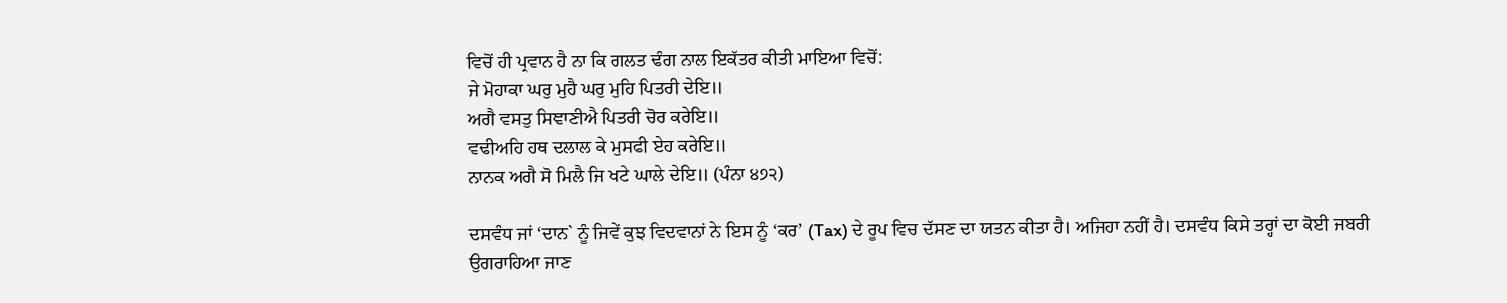ਵਿਚੋਂ ਹੀ ਪ੍ਰਵਾਨ ਹੈ ਨਾ ਕਿ ਗਲਤ ਢੰਗ ਨਾਲ ਇਕੱਤਰ ਕੀਤੀ ਮਾਇਆ ਵਿਚੋਂ:
ਜੇ ਮੋਹਾਕਾ ਘਰੁ ਮੁਹੈ ਘਰੁ ਮੁਹਿ ਪਿਤਰੀ ਦੇਇ॥
ਅਗੈ ਵਸਤੁ ਸਿਞਾਣੀਐ ਪਿਤਰੀ ਚੋਰ ਕਰੇਇ॥
ਵਢੀਅਹਿ ਹਥ ਦਲਾਲ ਕੇ ਮੁਸਫੀ ਏਹ ਕਰੇਇ॥
ਨਾਨਕ ਅਗੈ ਸੋ ਮਿਲੈ ਜਿ ਖਟੇ ਘਾਲੇ ਦੇਇ॥ (ਪੰਨਾ ੪੭੨)

ਦਸਵੰਧ ਜਾਂ ‘ਦਾਨ` ਨੂੰ ਜਿਵੇਂ ਕੁਝ ਵਿਦਵਾਨਾਂ ਨੇ ਇਸ ਨੂੰ ‘ਕਰ’ (Tax) ਦੇ ਰੂਪ ਵਿਚ ਦੱਸਣ ਦਾ ਯਤਨ ਕੀਤਾ ਹੈ। ਅਜਿਹਾ ਨਹੀਂ ਹੈ। ਦਸਵੰਧ ਕਿਸੇ ਤਰ੍ਹਾਂ ਦਾ ਕੋਈ ਜਬਰੀ ਉਗਰਾਹਿਆ ਜਾਣ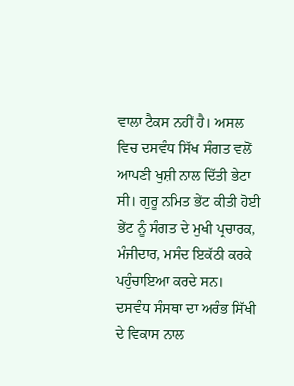ਵਾਲਾ ਟੈਕਸ ਨਹੀਂ ਹੈ। ਅਸਲ ਵਿਚ ਦਸਵੰਧ ਸਿੱਖ ਸੰਗਤ ਵਲੋਂ ਆਪਣੀ ਖੁਸ਼ੀ ਨਾਲ ਦਿੱਤੀ ਭੇਟਾ ਸੀ। ਗੁਰੂ ਨਮਿਤ ਭੇਂਟ ਕੀਤੀ ਹੋਈ ਭੇਂਟ ਨੂੰ ਸੰਗਤ ਦੇ ਮੁਖੀ ਪ੍ਰਚਾਰਕ, ਮੰਜੀਦਾਰ, ਮਸੰਦ ਇਕੱਠੀ ਕਰਕੇ ਪਹੁੰਚਾਇਆ ਕਰਦੇ ਸਨ। ਦਸਵੰਧ ਸੰਸਥਾ ਦਾ ਅਰੰਭ ਸਿੱਖੀ ਦੇ ਵਿਕਾਸ ਨਾਲ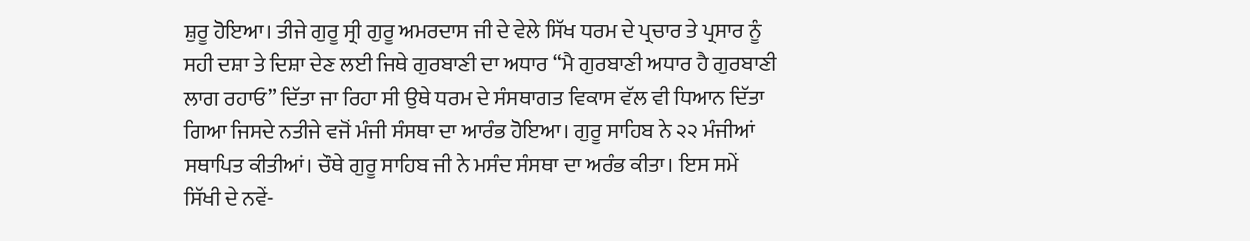ਸ਼ੁਰੂ ਹੋਇਆ। ਤੀਜੇ ਗੁਰੂ ਸ੍ਰੀ ਗੁਰੂ ਅਮਰਦਾਸ ਜੀ ਦੇ ਵੇਲੇ ਸਿੱਖ ਧਰਮ ਦੇ ਪ੍ਰਚਾਰ ਤੇ ਪ੍ਰਸਾਰ ਨੂੰ ਸਹੀ ਦਸ਼ਾ ਤੇ ਦਿਸ਼ਾ ਦੇਣ ਲਈ ਜਿਥੇ ਗੁਰਬਾਣੀ ਦਾ ਅਧਾਰ “ਮੈ ਗੁਰਬਾਣੀ ਅਧਾਰ ਹੈ ਗੁਰਬਾਣੀ ਲਾਗ ਰਹਾਓ” ਦਿੱਤਾ ਜਾ ਰਿਹਾ ਸੀ ਉਥੇ ਧਰਮ ਦੇ ਸੰਸਥਾਗਤ ਵਿਕਾਸ ਵੱਲ ਵੀ ਧਿਆਨ ਦਿੱਤਾ ਗਿਆ ਜਿਸਦੇ ਨਤੀਜੇ ਵਜੋਂ ਮੰਜੀ ਸੰਸਥਾ ਦਾ ਆਰੰਭ ਹੋਇਆ। ਗੁਰੂ ਸਾਹਿਬ ਨੇ ੨੨ ਮੰਜੀਆਂ ਸਥਾਪਿਤ ਕੀਤੀਆਂ। ਚੌਥੇ ਗੁਰੂ ਸਾਹਿਬ ਜੀ ਨੇ ਮਸੰਦ ਸੰਸਥਾ ਦਾ ਅਰੰਭ ਕੀਤਾ। ਇਸ ਸਮੇਂ ਸਿੱਖੀ ਦੇ ਨਵੇਂ-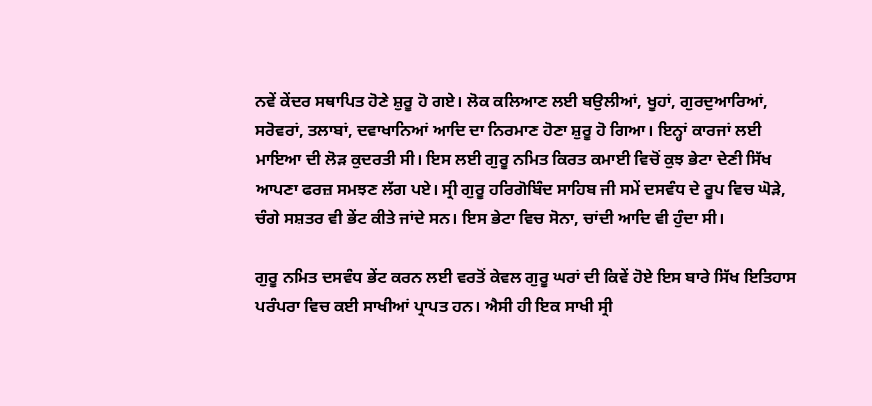ਨਵੇਂ ਕੇਂਦਰ ਸਥਾਪਿਤ ਹੋਣੇ ਸ਼ੁਰੂ ਹੋ ਗਏ। ਲੋਕ ਕਲਿਆਣ ਲਈ ਬਉਲੀਆਂ, ਖੂਹਾਂ, ਗੁਰਦੁਆਰਿਆਂ, ਸਰੋਵਰਾਂ, ਤਲਾਬਾਂ, ਦਵਾਖਾਨਿਆਂ ਆਦਿ ਦਾ ਨਿਰਮਾਣ ਹੋਣਾ ਸ਼ੁਰੂ ਹੋ ਗਿਆ। ਇਨ੍ਹਾਂ ਕਾਰਜਾਂ ਲਈ ਮਾਇਆ ਦੀ ਲੋੜ ਕੁਦਰਤੀ ਸੀ। ਇਸ ਲਈ ਗੁਰੂ ਨਮਿਤ ਕਿਰਤ ਕਮਾਈ ਵਿਚੋਂ ਕੁਝ ਭੇਟਾ ਦੇਣੀ ਸਿੱਖ ਆਪਣਾ ਫਰਜ਼ ਸਮਝਣ ਲੱਗ ਪਏ। ਸ੍ਰੀ ਗੁਰੂ ਹਰਿਗੋਬਿੰਦ ਸਾਹਿਬ ਜੀ ਸਮੇਂ ਦਸਵੰਧ ਦੇ ਰੂਪ ਵਿਚ ਘੋੜੇ, ਚੰਗੇ ਸਸ਼ਤਰ ਵੀ ਭੇਂਟ ਕੀਤੇ ਜਾਂਦੇ ਸਨ। ਇਸ ਭੇਟਾ ਵਿਚ ਸੋਨਾ, ਚਾਂਦੀ ਆਦਿ ਵੀ ਹੁੰਦਾ ਸੀ।

ਗੁਰੂ ਨਮਿਤ ਦਸਵੰਧ ਭੇਂਟ ਕਰਨ ਲਈ ਵਰਤੋਂ ਕੇਵਲ ਗੁਰੂ ਘਰਾਂ ਦੀ ਕਿਵੇਂ ਹੋਏ ਇਸ ਬਾਰੇ ਸਿੱਖ ਇਤਿਹਾਸ ਪਰੰਪਰਾ ਵਿਚ ਕਈ ਸਾਖੀਆਂ ਪ੍ਰਾਪਤ ਹਨ। ਐਸੀ ਹੀ ਇਕ ਸਾਖੀ ਸ੍ਰੀ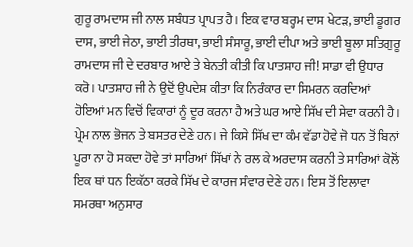ਗੁਰੂ ਰਾਮਦਾਸ ਜੀ ਨਾਲ ਸਬੰਧਤ ਪ੍ਰਾਪਤ ਹੈ। ਇਕ ਵਾਰ ਬਰ੍ਹਮ ਦਾਸ ਖੇਟੜ, ਭਾਈ ਡੂਗਰ ਦਾਸ, ਭਾਈ ਜੇਠਾ, ਭਾਈ ਤੀਰਥਾ, ਭਾਈ ਸੰਸਾਰੂ, ਭਾਈ ਦੀਪਾ ਅਤੇ ਭਾਈ ਬੂਲਾ ਸਤਿਗੁਰੂ ਰਾਮਦਾਸ ਜੀ ਦੇ ਦਰਬਾਰ ਆਏ ਤੇ ਬੇਨਤੀ ਕੀਤੀ ਕਿ ਪਾਤਸ਼ਾਹ ਜੀ! ਸਾਡਾ ਵੀ ਉਧਾਰ ਕਰੋ। ਪਾਤਸ਼ਾਹ ਜੀ ਨੇ ਉਦੋਂ ਉਪਦੇਸ਼ ਕੀਤਾ ਕਿ ਨਿਰੰਕਾਰ ਦਾ ਸਿਮਰਨ ਕਰਦਿਆਂ ਹੋਇਆਂ ਮਨ ਵਿਚੋਂ ਵਿਕਾਰਾਂ ਨੂੰ ਦੂਰ ਕਰਨਾ ਹੈ ਅਤੇ ਘਰ ਆਏ ਸਿੱਖ ਦੀ ਸੇਵਾ ਕਰਨੀ ਹੈ। ਪ੍ਰੇਮ ਨਾਲ ਭੋਜਨ ਤੇ ਬਸਤਰ ਦੇਣੇ ਹਨ। ਜੇ ਕਿਸੇ ਸਿੱਖ ਦਾ ਕੰਮ ਵੱਡਾ ਹੋਵੇ ਜੋ ਧਨ ਤੋਂ ਬਿਨਾਂ ਪੂਰਾ ਨਾ ਹੋ ਸਕਦਾ ਹੋਵੇ ਤਾਂ ਸਾਰਿਆਂ ਸਿੱਖਾਂ ਨੇ ਰਲ ਕੇ ਅਰਦਾਸ ਕਰਨੀ ਤੇ ਸਾਰਿਆਂ ਕੋਲੋਂ ਇਕ ਥਾਂ ਧਨ ਇਕੱਠਾ ਕਰਕੇ ਸਿੱਖ ਦੇ ਕਾਰਜ ਸੰਵਾਰ ਦੇਣੇ ਹਨ। ਇਸ ਤੋਂ ਇਲਾਵਾ ਸਮਰਥਾ ਅਨੁਸਾਰ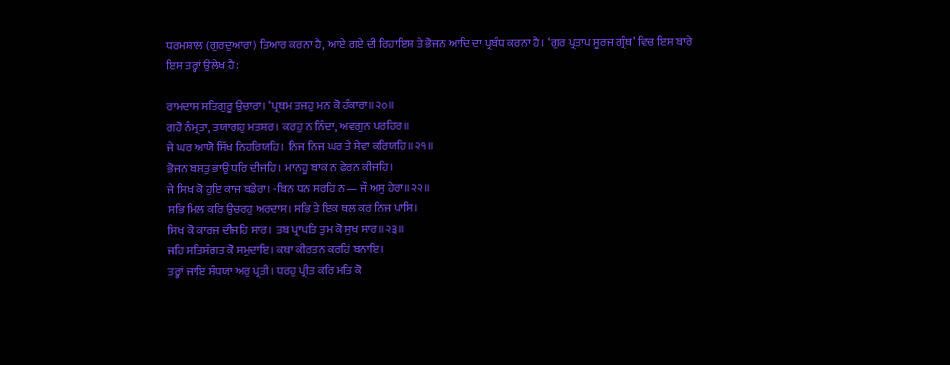ਧਰਮਸ਼ਾਲ (ਗੁਰਦੁਆਰਾ) ਤਿਆਰ ਕਰਨਾ ਹੈ, ਆਏ ਗਏ ਦੀ ਰਿਹਾਇਸ਼ ਤੇ ਭੋਜਨ ਆਦਿ ਦਾ ਪ੍ਰਬੰਧ ਕਰਨਾ ਹੈ। ‘ਗੁਰ ਪ੍ਰਤਾਪ ਸੂਰਜ ਗ੍ਰੰਥ’ ਵਿਚ ਇਸ ਬਾਰੇ ਇਸ ਤਰ੍ਹਾਂ ਉਲੇਖ ਹੈ:

ਰਾਮਦਾਸ ਸਤਿਗੁਰੂ ਉਚਾਰਾ। ‘ਪ੍ਰਥਮ ਤਜਹੁ ਮਨ ਕੋ ਹੰਕਾਰਾ॥੨੦॥
ਗਹੋ ਨੰਮ੍ਰਤਾ, ਤਯਾਗਹੁ ਮਤਸ਼ਰ। ਕਰਹੁ ਨ ਨਿੰਦਾ, ਅਵਗੁਨ ਪਰਹਿਰ॥
ਜੇ ਘਰ ਆਯੋ ਸਿੱਖ ਨਿਹਰਿਯਹਿ। ਨਿਜ ਨਿਜ ਘਰ ਤੇ ਸੇਵਾ ਕਰਿਯਹਿ॥੨੧॥
ਭੋਜਨ ਬਸਤੁ ਭਾਉ ਧਰਿ ਦੀਜਹਿ। ਮਾਨਹੂ ਬਾਕ ਨ ਫੇਰਨ ਕੀਜਹਿ।
ਜੇ ਸਿਖ ਕੋ ਹੁਇ ਕਾਜ ਬਡੇਰਾ। -ਬਿਨ ਧਨ ਸਰਹਿ ਨ— ਜੌ ਅਸੁ ਹੇਰਾ॥੨੨॥
ਸਭਿ ਮਿਲ ਕਰਿ ਉਚਰਹੁ ਅਰਦਾਸ। ਸਭਿ ਤੇ ਇਕ ਥਲ ਕਰ ਨਿਜ ਪਾਸਿ।
ਸਿਖ ਕੋ ਕਾਰਜ ਦੀਜਹਿ ਸਾਰ। ਤਬ ਪ੍ਰਾਪਤਿ ਤੁਮ ਕੋ ਸੁਖ ਸਾਰ॥੨੩॥
ਜਹਿ ਸਤਿਸੰਗਤ ਕੋ ਸਮੁਦਾਇ। ਕਥਾ ਕੀਰਤਨ ਕਰਹਿਂ ਬਨਾਇ।
ਤਰ੍ਹਾਂ ਜਾਇ ਸੰਧਯਾ ਅਰੁ ਪ੍ਰਤੀ। ਧਰਹੁ ਪ੍ਰੀਤ ਕਰਿ ਮਤਿ ਕੋ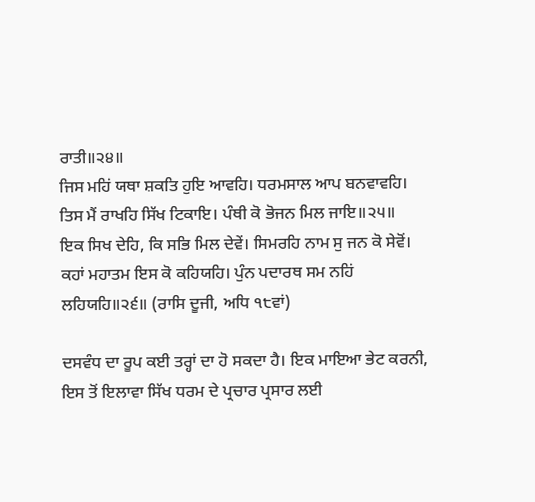ਰਾਤੀ॥੨੪॥
ਜਿਸ ਮਹਿਂ ਯਥਾ ਸ਼ਕਤਿ ਹੁਇ ਆਵਹਿ। ਧਰਮਸਾਲ ਆਪ ਬਨਵਾਵਹਿ।
ਤਿਸ ਮੈਂ ਰਾਖਹਿ ਸਿੱਖ ਟਿਕਾਇ। ਪੰਥੀ ਕੋ ਭੋਜਨ ਮਿਲ ਜਾਇ॥੨੫॥
ਇਕ ਸਿਖ ਦੇਹਿ, ਕਿ ਸਭਿ ਮਿਲ ਦੇਵੇਂ। ਸਿਮਰਹਿ ਨਾਮ ਸੁ ਜਨ ਕੋ ਸੇਵੋਂ।
ਕਹਾਂ ਮਹਾਤਮ ਇਸ ਕੋ ਕਹਿਯਹਿ। ਪੁੰਨ ਪਦਾਰਥ ਸਮ ਨਹਿਂ ਲਹਿਯਹਿ॥੨੬॥ (ਰਾਸਿ ਦੂਜੀ, ਅਧਿ ੧੮ਵਾਂ)

ਦਸਵੰਧ ਦਾ ਰੂਪ ਕਈ ਤਰ੍ਹਾਂ ਦਾ ਹੋ ਸਕਦਾ ਹੈ। ਇਕ ਮਾਇਆ ਭੇਟ ਕਰਨੀ, ਇਸ ਤੋਂ ਇਲਾਵਾ ਸਿੱਖ ਧਰਮ ਦੇ ਪ੍ਰਚਾਰ ਪ੍ਰਸਾਰ ਲਈ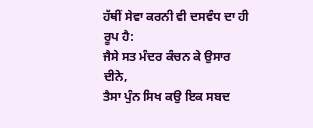ਹੱਥੀਂ ਸੇਵਾ ਕਰਨੀ ਵੀ ਦਸਵੰਧ ਦਾ ਹੀ ਰੂਪ ਹੈ:
ਜੈਸੇ ਸਤ ਮੰਦਰ ਕੰਚਨ ਕੇ ਉਸਾਰ ਦੀਨੇ,
ਤੈਸਾ ਪੁੰਨ ਸਿਖ ਕਉ ਇਕ ਸਬਦ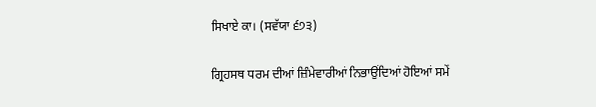ਸਿਖਾਏ ਕਾ। (ਸਵੱਯਾ ੬੭੩)

ਗ੍ਰਿਹਸਥ ਧਰਮ ਦੀਆਂ ਜ਼ਿੰਮੇਵਾਰੀਆਂ ਨਿਭਾਉਂਦਿਆਂ ਹੋਇਆਂ ਸਮੇਂ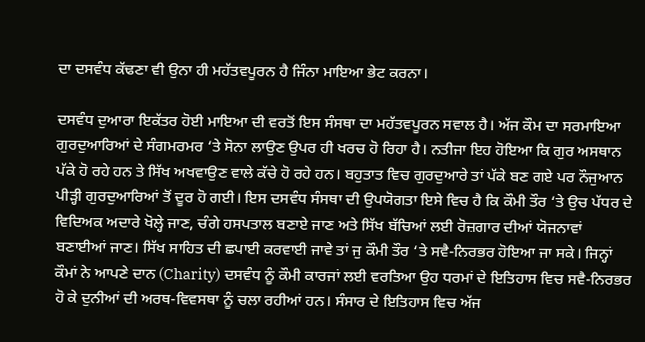ਦਾ ਦਸਵੰਧ ਕੱਢਣਾ ਵੀ ਉਨਾ ਹੀ ਮਹੱਤਵਪੂਰਨ ਹੈ ਜਿੰਨਾ ਮਾਇਆ ਭੇਟ ਕਰਨਾ।

ਦਸਵੰਧ ਦੁਆਰਾ ਇਕੱਤਰ ਹੋਈ ਮਾਇਆ ਦੀ ਵਰਤੋਂ ਇਸ ਸੰਸਥਾ ਦਾ ਮਹੱਤਵਪੂਰਨ ਸਵਾਲ ਹੈ। ਅੱਜ ਕੌਮ ਦਾ ਸਰਮਾਇਆ ਗੁਰਦੁਆਰਿਆਂ ਦੇ ਸੰਗਮਰਮਰ ‘ਤੇ ਸੋਨਾ ਲਾਉਣ ਉਪਰ ਹੀ ਖਰਚ ਹੋ ਰਿਹਾ ਹੈ। ਨਤੀਜਾ ਇਹ ਹੋਇਆ ਕਿ ਗੁਰ ਅਸਥਾਨ ਪੱਕੇ ਹੋ ਰਹੇ ਹਨ ਤੇ ਸਿੱਖ ਅਖਵਾਉਣ ਵਾਲੇ ਕੱਚੇ ਹੋ ਰਹੇ ਹਨ। ਬਹੁਤਾਤ ਵਿਚ ਗੁਰਦੁਆਰੇ ਤਾਂ ਪੱਕੇ ਬਣ ਗਏ ਪਰ ਨੌਜੁਆਨ ਪੀੜ੍ਹੀ ਗੁਰਦੁਆਰਿਆਂ ਤੋਂ ਦੂਰ ਹੋ ਗਈ। ਇਸ ਦਸਵੰਧ ਸੰਸਥਾ ਦੀ ਉਪਯੋਗਤਾ ਇਸੇ ਵਿਚ ਹੈ ਕਿ ਕੌਮੀ ਤੌਰ ‘ਤੇ ਉਚ ਪੱਧਰ ਦੇ ਵਿਦਿਅਕ ਅਦਾਰੇ ਖੋਲ੍ਹੇ ਜਾਣ, ਚੰਗੇ ਹਸਪਤਾਲ ਬਣਾਏ ਜਾਣ ਅਤੇ ਸਿੱਖ ਬੱਚਿਆਂ ਲਈ ਰੋਜ਼ਗਾਰ ਦੀਆਂ ਯੋਜਨਾਵਾਂ ਬਣਾਈਆਂ ਜਾਣ। ਸਿੱਖ ਸਾਹਿਤ ਦੀ ਛਪਾਈ ਕਰਵਾਈ ਜਾਵੇ ਤਾਂ ਜੁ ਕੌਮੀ ਤੌਰ ‘ਤੇ ਸਵੈ-ਨਿਰਭਰ ਹੋਇਆ ਜਾ ਸਕੇ। ਜਿਨ੍ਹਾਂ ਕੌਮਾਂ ਨੇ ਆਪਣੇ ਦਾਨ (Charity) ਦਸਵੰਧ ਨੂੰ ਕੌਮੀ ਕਾਰਜਾਂ ਲਈ ਵਰਤਿਆ ਉਹ ਧਰਮਾਂ ਦੇ ਇਤਿਹਾਸ ਵਿਚ ਸਵੈ-ਨਿਰਭਰ ਹੋ ਕੇ ਦੁਨੀਆਂ ਦੀ ਅਰਥ-ਵਿਵਸਥਾ ਨੂੰ ਚਲਾ ਰਹੀਆਂ ਹਨ। ਸੰਸਾਰ ਦੇ ਇਤਿਹਾਸ ਵਿਚ ਅੱਜ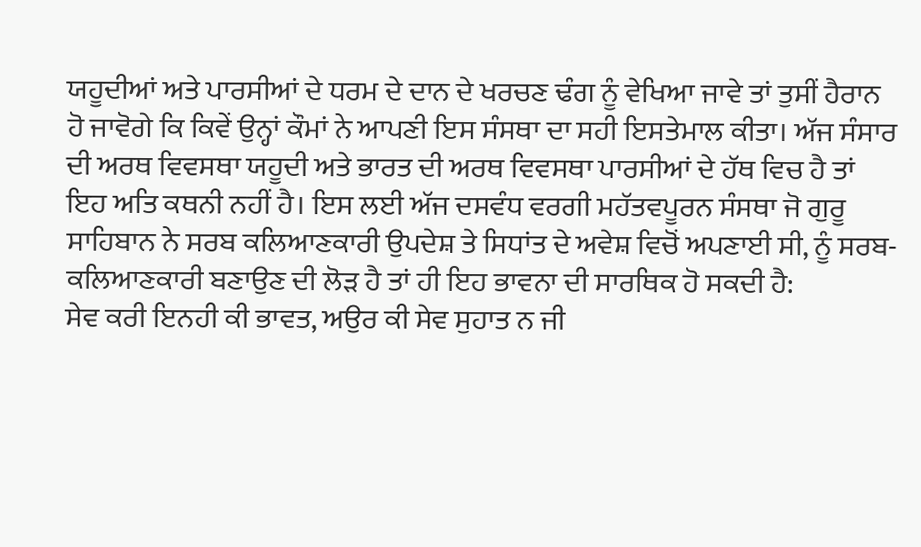ਯਹੂਦੀਆਂ ਅਤੇ ਪਾਰਸੀਆਂ ਦੇ ਧਰਮ ਦੇ ਦਾਨ ਦੇ ਖਰਚਣ ਢੰਗ ਨੂੰ ਵੇਖਿਆ ਜਾਵੇ ਤਾਂ ਤੁਸੀਂ ਹੈਰਾਨ ਹੋ ਜਾਵੋਗੇ ਕਿ ਕਿਵੇਂ ਉਨ੍ਹਾਂ ਕੌਮਾਂ ਨੇ ਆਪਣੀ ਇਸ ਸੰਸਥਾ ਦਾ ਸਹੀ ਇਸਤੇਮਾਲ ਕੀਤਾ। ਅੱਜ ਸੰਸਾਰ ਦੀ ਅਰਥ ਵਿਵਸਥਾ ਯਹੂਦੀ ਅਤੇ ਭਾਰਤ ਦੀ ਅਰਥ ਵਿਵਸਥਾ ਪਾਰਸੀਆਂ ਦੇ ਹੱਥ ਵਿਚ ਹੈ ਤਾਂ ਇਹ ਅਤਿ ਕਥਨੀ ਨਹੀਂ ਹੈ। ਇਸ ਲਈ ਅੱਜ ਦਸਵੰਧ ਵਰਗੀ ਮਹੱਤਵਪੂਰਨ ਸੰਸਥਾ ਜੋ ਗੁਰੂ ਸਾਹਿਬਾਨ ਨੇ ਸਰਬ ਕਲਿਆਣਕਾਰੀ ਉਪਦੇਸ਼ ਤੇ ਸਿਧਾਂਤ ਦੇ ਅਵੇਸ਼ ਵਿਚੋਂ ਅਪਣਾਈ ਸੀ, ਨੂੰ ਸਰਬ-ਕਲਿਆਣਕਾਰੀ ਬਣਾਉਣ ਦੀ ਲੋੜ ਹੈ ਤਾਂ ਹੀ ਇਹ ਭਾਵਨਾ ਦੀ ਸਾਰਥਿਕ ਹੋ ਸਕਦੀ ਹੈ:
ਸੇਵ ਕਰੀ ਇਨਹੀ ਕੀ ਭਾਵਤ, ਅਉਰ ਕੀ ਸੇਵ ਸੁਹਾਤ ਨ ਜੀ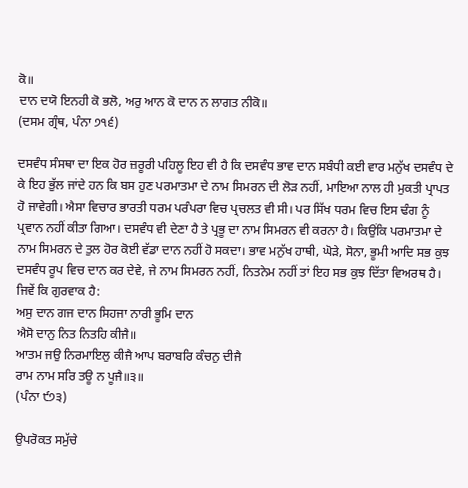ਕੋ॥
ਦਾਨ ਦਯੋ ਇਨਹੀ ਕੋ ਭਲੋ, ਅਰੁ ਆਨ ਕੋ ਦਾਨ ਨ ਲਾਗਤ ਨੀਕੋ॥
(ਦਸਮ ਗ੍ਰੰਥ, ਪੰਨਾ ੭੧੬)

ਦਸਵੰਧ ਸੰਸਥਾ ਦਾ ਇਕ ਹੋਰ ਜ਼ਰੂਰੀ ਪਹਿਲੂ ਇਹ ਵੀ ਹੈ ਕਿ ਦਸਵੰਧ ਭਾਵ ਦਾਨ ਸਬੰਧੀ ਕਈ ਵਾਰ ਮਨੁੱਖ ਦਸਵੰਧ ਦੇ ਕੇ ਇਹ ਭੁੱਲ ਜਾਂਦੇ ਹਨ ਕਿ ਬਸ ਹੁਣ ਪਰਮਾਤਮਾ ਦੇ ਨਾਮ ਸਿਮਰਨ ਦੀ ਲੋੜ ਨਹੀਂ, ਮਾਇਆ ਨਾਲ ਹੀ ਮੁਕਤੀ ਪ੍ਰਾਪਤ ਹੋ ਜਾਵੇਗੀ। ਐਸਾ ਵਿਚਾਰ ਭਾਰਤੀ ਧਰਮ ਪਰੰਪਰਾ ਵਿਚ ਪ੍ਰਚਲਤ ਵੀ ਸੀ। ਪਰ ਸਿੱਖ ਧਰਮ ਵਿਚ ਇਸ ਢੰਗ ਨੂੰ ਪ੍ਰਵਾਨ ਨਹੀਂ ਕੀਤਾ ਗਿਆ। ਦਸਵੰਧ ਵੀ ਦੇਣਾ ਹੈ ਤੇ ਪ੍ਰਭੂ ਦਾ ਨਾਮ ਸਿਮਰਨ ਵੀ ਕਰਨਾ ਹੈ। ਕਿਉਂਕਿ ਪਰਮਾਤਮਾ ਦੇ ਨਾਮ ਸਿਮਰਨ ਦੇ ਤੁਲ ਹੋਰ ਕੋਈ ਵੱਡਾ ਦਾਨ ਨਹੀਂ ਹੋ ਸਕਦਾ। ਭਾਵ ਮਨੁੱਖ ਹਾਥੀ, ਘੋੜੇ, ਸੋਨਾ, ਭੂਮੀ ਆਦਿ ਸਭ ਕੁਝ ਦਸਵੰਧ ਰੂਪ ਵਿਚ ਦਾਨ ਕਰ ਦੇਵੇ, ਜੇ ਨਾਮ ਸਿਮਰਨ ਨਹੀਂ, ਨਿਤਨੇਮ ਨਹੀਂ ਤਾਂ ਇਹ ਸਭ ਕੁਝ ਦਿੱਤਾ ਵਿਅਰਥ ਹੈ। ਜਿਵੇਂ ਕਿ ਗੁਰਵਾਕ ਹੈ:
ਅਸੁ ਦਾਨ ਗਜ ਦਾਨ ਸਿਹਜਾ ਨਾਰੀ ਭੂਮਿ ਦਾਨ
ਐਸੋ ਦਾਨੁ ਨਿਤ ਨਿਤਹਿ ਕੀਜੈ॥
ਆਤਮ ਜਉ ਨਿਰਮਾਇਲੁ ਕੀਜੈ ਆਪ ਬਰਾਬਰਿ ਕੰਚਨੁ ਦੀਜੈ
ਰਾਮ ਨਾਮ ਸਰਿ ਤਊ ਨ ਪੂਜੈ॥੩॥
(ਪੰਨਾ ੯੭੩)

ਉਪਰੋਕਤ ਸਮੁੱਚੇ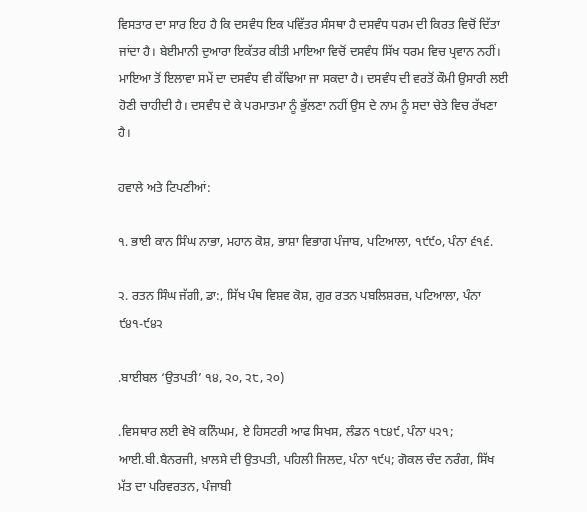ਵਿਸਤਾਰ ਦਾ ਸਾਰ ਇਹ ਹੈ ਕਿ ਦਸਵੰਧ ਇਕ ਪਵਿੱਤਰ ਸੰਸਥਾ ਹੈ ਦਸਵੰਧ ਧਰਮ ਦੀ ਕਿਰਤ ਵਿਚੋਂ ਦਿੱਤਾ ਜਾਂਦਾ ਹੈ। ਬੇਈਮਾਨੀ ਦੁਆਰਾ ਇਕੱਤਰ ਕੀਤੀ ਮਾਇਆ ਵਿਚੋਂ ਦਸਵੰਧ ਸਿੱਖ ਧਰਮ ਵਿਚ ਪ੍ਰਵਾਨ ਨਹੀਂ। ਮਾਇਆ ਤੋਂ ਇਲਾਵਾ ਸਮੇਂ ਦਾ ਦਸਵੰਧ ਵੀ ਕੱਢਿਆ ਜਾ ਸਕਦਾ ਹੈ। ਦਸਵੰਧ ਦੀ ਵਰਤੋਂ ਕੌਮੀ ਉਸਾਰੀ ਲਈ ਹੋਣੀ ਚਾਹੀਦੀ ਹੈ। ਦਸਵੰਧ ਦੇ ਕੇ ਪਰਮਾਤਮਾ ਨੂੰ ਭੁੱਲਣਾ ਨਹੀਂ ਉਸ ਦੇ ਨਾਮ ਨੂੰ ਸਦਾ ਚੇਤੇ ਵਿਚ ਰੱਖਣਾ ਹੈ।

ਹਵਾਲੇ ਅਤੇ ਟਿਪਣੀਆਂ:

੧. ਭਾਈ ਕਾਨ ਸਿੰਘ ਨਾਭਾ, ਮਹਾਨ ਕੋਸ਼, ਭਾਸ਼ਾ ਵਿਭਾਗ ਪੰਜਾਬ, ਪਟਿਆਲਾ, ੧੯੯੦, ਪੰਨਾ ੬੧੬.

੨. ਰਤਨ ਸਿੰਘ ਜੱਗੀ, ਡਾ:, ਸਿੱਖ ਪੰਥ ਵਿਸ਼ਵ ਕੋਸ਼, ਗੁਰ ਰਤਨ ਪਬਲਿਸ਼ਰਜ਼, ਪਟਿਆਲਾ, ਪੰਨਾ ੯੪੧-੯੪੨

.ਬਾਈਬਲ ‘ਉਤਪਤੀ’ ੧੪, ੨੦, ੨੮, ੨੦)

.ਵਿਸਥਾਰ ਲਈ ਵੇਖੋ ਕਨਿੰਘਮ, ਏ ਹਿਸਟਰੀ ਆਫ ਸਿਖਸ, ਲੰਡਨ ੧੮੪੯, ਪੰਨਾ ੫੨੧; ਆਈ.ਬੀ.ਬੈਨਰਜੀ, ਖ਼ਾਲਸੇ ਦੀ ਉਤਪਤੀ, ਪਹਿਲੀ ਜਿਲਦ, ਪੰਨਾ ੧੯੫; ਗੋਕਲ ਚੰਦ ਨਰੰਗ, ਸਿੱਖ ਮੱਤ ਦਾ ਪਰਿਵਰਤਨ, ਪੰਜਾਬੀ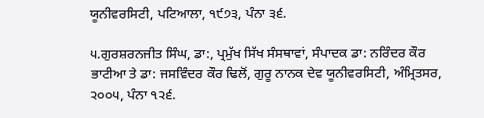ਯੂਨੀਵਰਸਿਟੀ, ਪਟਿਆਲਾ, ੧੯੭੩, ਪੰਨਾ ੩੬.

੫.ਗੁਰਸ਼ਰਨਜੀਤ ਸਿੰਘ, ਡਾ:, ਪ੍ਰਮੁੱਖ ਸਿੱਖ ਸੰਸਥਾਵਾਂ, ਸੰਪਾਦਕ ਡਾ: ਨਰਿੰਦਰ ਕੌਰ ਭਾਟੀਆ ਤੇ ਡਾ: ਜਸਵਿੰਦਰ ਕੌਰ ਢਿਲੋਂ, ਗੁਰੂ ਨਾਨਕ ਦੇਵ ਯੂਨੀਵਰਸਿਟੀ, ਅੰਮ੍ਰਿਤਸਰ, ੨੦੦੫, ਪੰਨਾ ੧੨੬.